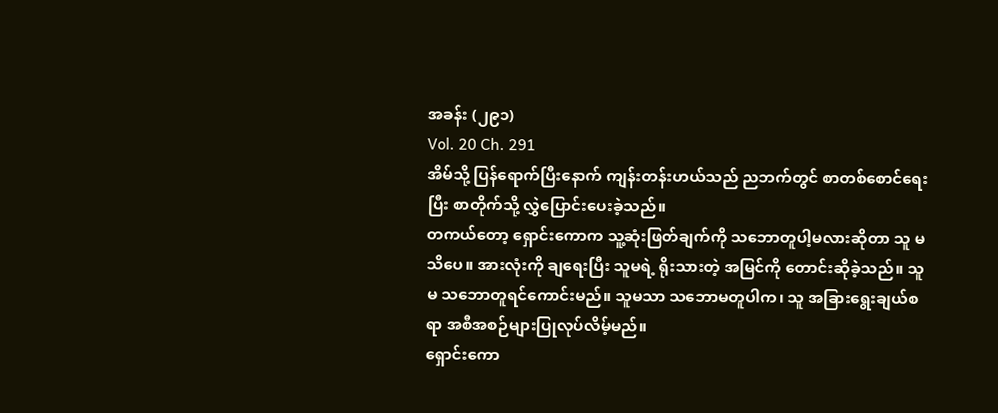အခန်း (၂၉၁)
Vol. 20 Ch. 291
အိမ်သို့ ပြန်ရောက်ပြီးနောက် ကျန်းတန်းဟယ်သည် ညဘက်တွင် စာတစ်စောင်ရေးပြီး စာတိုက်သို့ လွှဲပြောင်းပေးခဲ့သည်။
တကယ်တော့ ရှောင်းကောက သူ့ဆုံးဖြတ်ချက်ကို သဘောတူပါ့မလားဆိုတာ သူ မသိပေ။ အားလုံးကို ချရေးပြီး သူမရဲ့ ရိုးသားတဲ့ အမြင်ကို တောင်းဆိုခဲ့သည်။ သူမ သဘောတူရင်ကောင်းမည်။ သူမသာ သဘောမတူပါက၊ သူ အခြားရွေးချယ်စရာ အစီအစဉ်များပြုလုပ်လိမ့်မည်။
ရှောင်းကော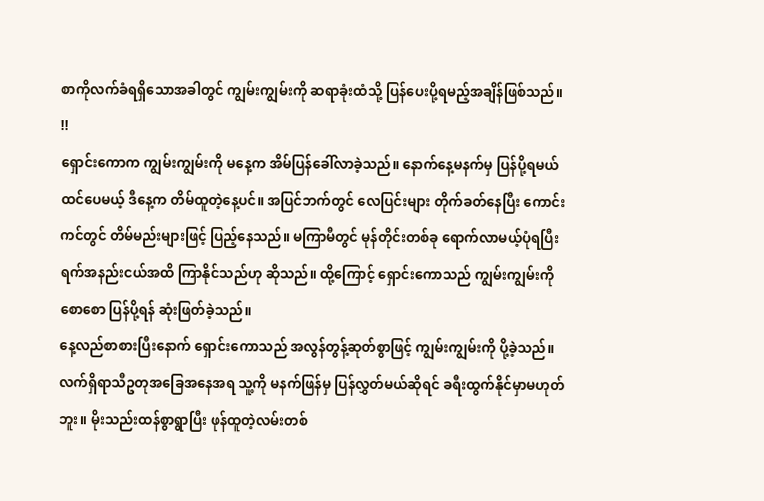စာကိုလက်ခံရရှိသောအခါတွင် ကျွမ်းကျွမ်းကို ဆရာခုံးထံသို့ ပြန်ပေးပို့ရမည့်အချိန်ဖြစ်သည်။
!!
ရှောင်းကောက ကျွမ်းကျွမ်းကို မနေ့က အိမ်ပြန်ခေါ်လာခဲ့သည်။ နောက်နေ့မနက်မှ ပြန်ပို့ရမယ်ထင်ပေမယ့် ဒီနေ့က တိမ်ထူတဲ့နေ့ပင်။ အပြင်ဘက်တွင် လေပြင်းများ တိုက်ခတ်နေပြီး ကောင်းကင်တွင် တိမ်မည်းများဖြင့် ပြည့်နေသည်။ မကြာမီတွင် မုန်တိုင်းတစ်ခု ရောက်လာမယ့်ပုံရပြီး ရက်အနည်းငယ်အထိ ကြာနိုင်သည်ဟု ဆိုသည်။ ထို့ကြောင့် ရှောင်းကောသည် ကျွမ်းကျွမ်းကို စောစော ပြန်ပို့ရန် ဆုံးဖြတ်ခဲ့သည်။
နေ့လည်စာစားပြီးနောက် ရှောင်းကောသည် အလွန်တွန့်ဆုတ်စွာဖြင့် ကျွမ်းကျွမ်းကို ပို့ခဲ့သည်။ လက်ရှိရာသီဥတုအခြေအနေအရ သူ့ကို မနက်ဖြန်မှ ပြန်လွှတ်မယ်ဆိုရင် ခရီးထွက်နိုင်မှာမဟုတ်ဘူး။ မိုးသည်းထန်စွာရွာပြီး ဖုန်ထူတဲ့လမ်းတစ်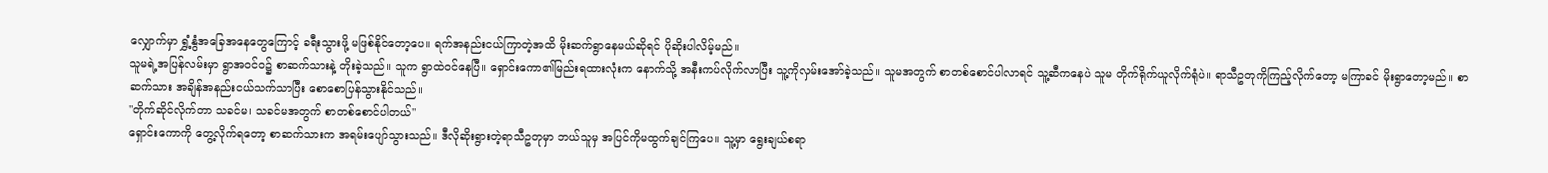လျှောက်မှာ ရွှံ့နွံအခြေအနေတွေကြောင့် ခရီးသွားဖို့ မဖြစ်နိုင်တော့ပေ။ ရက်အနည်းငယ်ကြာတဲ့အထိ မိုးဆက်ရွာနေမယ်ဆိုရင် ပိုဆိုးပါလိမ့်မည်။
သူမရဲ့အပြန်လမ်းမှာ ရွာအဝင်ဝ၌ စာဆက်သားနဲ့ တိုးခဲ့သည်။ သူက ရွာထဲဝင်နေပြီ။ ရှောင်းကော၏မြည်းရထားလုံးက နောက်သို့ အနီးကပ်လိုက်လာပြီး သူ့ကိုလှမ်းအော်ခဲ့သည်။ သူမအတွက် စာတစ်စောင်ပါလာရင် သူ့ဆီကနေပဲ သူမ တိုက်ရိုက်ယူလိုက်ရုံပဲ။ ရာသီဥတုကိုကြည့်လိုက်တော့ မကြာခင် မိုးရွာတော့မည်။ စာဆက်သား အချိန်အနည်းငယ်သက်သာပြီး စောစောပြန်သွားနိုင်သည်။
"တိုက်ဆိုင်လိုက်တာ သခင်မ၊ သခင်မအတွက် စာတစ်စောင်ပါတယ်"
ရှောင်းကောကို တွေ့လိုက်ရတော့ စာဆက်သားက အရမ်းပျော်သွားသည်။ ဒီလိုဆိုးရွားတဲ့ရာသီဥတုမှာ ဘယ်သူမှ အပြင်ကိုမထွက်ချင်ကြပေ။ သူ့မှာ ရွေးချယ်စရာ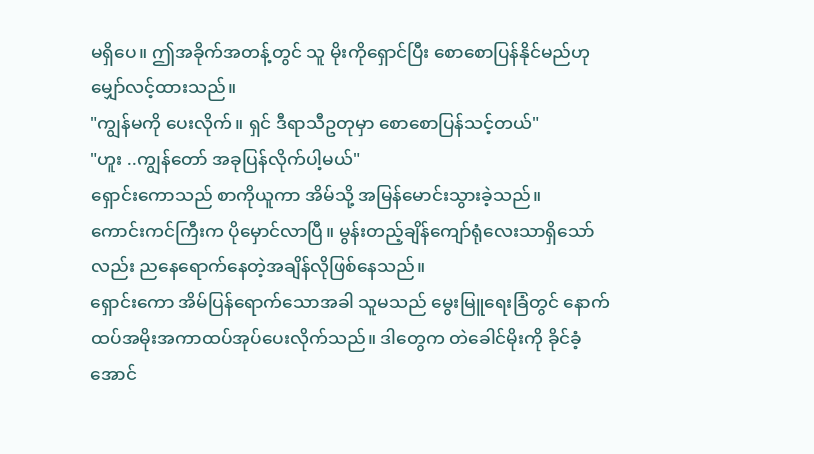မရှိပေ။ ဤအခိုက်အတန့်တွင် သူ မိုးကိုရှောင်ပြီး စောစောပြန်နိုင်မည်ဟု မျှော်လင့်ထားသည်။
"ကျွန်မကို ပေးလိုက်။ ရှင် ဒီရာသီဥတုမှာ စောစောပြန်သင့်တယ်"
"ဟူး ..ကျွန်တော် အခုပြန်လိုက်ပါ့မယ်"
ရှောင်းကောသည် စာကိုယူကာ အိမ်သို့ အမြန်မောင်းသွားခဲ့သည်။
ကောင်းကင်ကြီးက ပိုမှောင်လာပြီ။ မွန်းတည့်ချိန်ကျော်ရုံလေးသာရှိသော်လည်း ညနေရောက်နေတဲ့အချိန်လိုဖြစ်နေသည်။
ရှောင်းကော အိမ်ပြန်ရောက်သောအခါ သူမသည် မွေးမြူရေးခြံတွင် နောက်ထပ်အမိုးအကာထပ်အုပ်ပေးလိုက်သည်။ ဒါတွေက တဲခေါင်မိုးကို ခိုင်ခံ့အောင်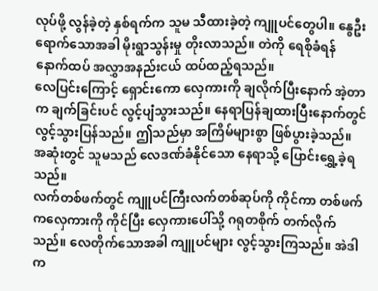လုပ်ဖို့ လွန်ခဲ့တဲ့ နှစ်ရက်က သူမ သီထားခဲ့တဲ့ ကျူပင်တွေပါ။ နွေဦးရောက်သောအခါ မိုးရွာသွန်းမှု တိုးလာသည်။ တဲကို ရေစိုခံရန် နောက်ထပ် အလွှာအနည်းငယ် ထပ်ထည့်ရသည်။
လေပြင်းကြောင့် ရှောင်းကော လှေကားကို ချလိုက်ပြီးနောက် အဲ့တာက ချက်ခြင်းပင် လွင့်ပျံသွားသည်။ နေရာပြန်ချထားပြီးနောက်တွင် လွင့်သွားပြန်သည်။ ဤသည်မှာ အကြိမ်များစွာ ဖြစ်ပွားခဲ့သည်။ အဆုံးတွင် သူမသည် လေဒဏ်ခံနိုင်သော နေရာသို့ ပြောင်းရွှေ့ခဲ့ရသည်။
လက်တစ်ဖက်တွင် ကျူပင်ကြီးလက်တစ်ဆုပ်ကို ကိုင်ကာ တစ်ဖက်ကလှေကားကို ကိုင်ပြီး လှေကားပေါ်သို့ ဂရုတစိုက် တက်လိုက်သည်။ လေတိုက်သောအခါ ကျူပင်များ လွင့်သွားကြသည်။ အဲဒါက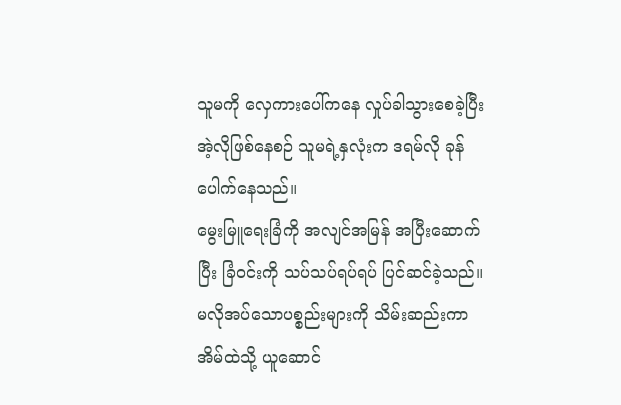သူမကို လှေကားပေါ်ကနေ လှုပ်ခါသွားစေခဲ့ပြီး အဲ့လိုဖြစ်နေစဉ် သူမရဲ့နှလုံးက ဒရမ်လို ခုန်ပေါက်နေသည်။
မွေးမြူရေးခြံကို အလျင်အမြန် အပြီးဆောက်ပြီး ခြံဝင်းကို သပ်သပ်ရပ်ရပ် ပြင်ဆင်ခဲ့သည်။ မလိုအပ်သောပစ္စည်းများကို သိမ်းဆည်းကာ အိမ်ထဲသို့ ယူဆောင်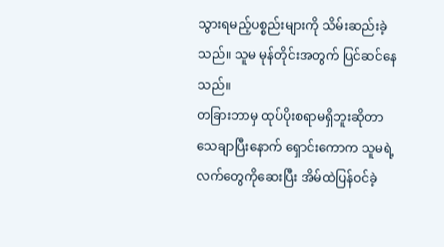သွားရမည့်ပစ္စည်းများကို သိမ်းဆည်းခဲ့သည်။ သူမ မုန်တိုင်းအတွက် ပြင်ဆင်နေသည်။
တခြားဘာမှ ထုပ်ပိုးစရာမရှိဘူးဆိုတာ သေချာပြီးနောက် ရှောင်းကောက သူမရဲ့လက်တွေကိုဆေးပြီး အိမ်ထဲပြန်ဝင်ခဲ့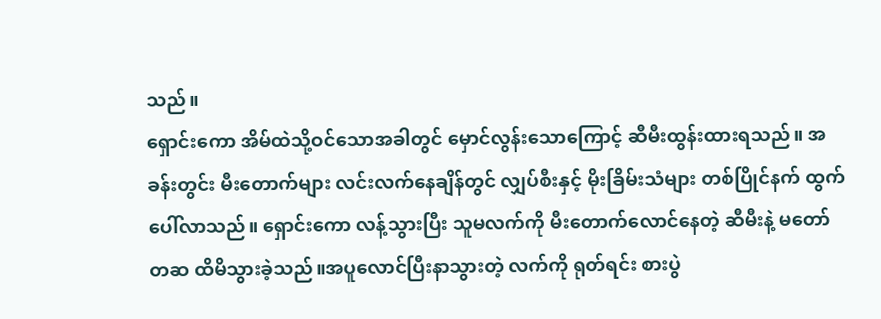သည်။
ရှောင်းကော အိမ်ထဲသို့ဝင်သောအခါတွင် မှောင်လွန်းသောကြောင့် ဆီမီးထွန်းထားရသည်။ အခန်းတွင်း မီးတောက်များ လင်းလက်နေချိန်တွင် လျှပ်စီးနှင့် မိုးခြိမ်းသံများ တစ်ပြိုင်နက် ထွက်ပေါ်လာသည်။ ရှောင်းကော လန့်သွားပြီး သူမလက်ကို မီးတောက်လောင်နေတဲ့ ဆီမီးနဲ့ မတော်တဆ ထိမိသွားခဲ့သည်။အပူလောင်ပြီးနာသွားတဲ့ လက်ကို ရုတ်ရင်း စားပွဲ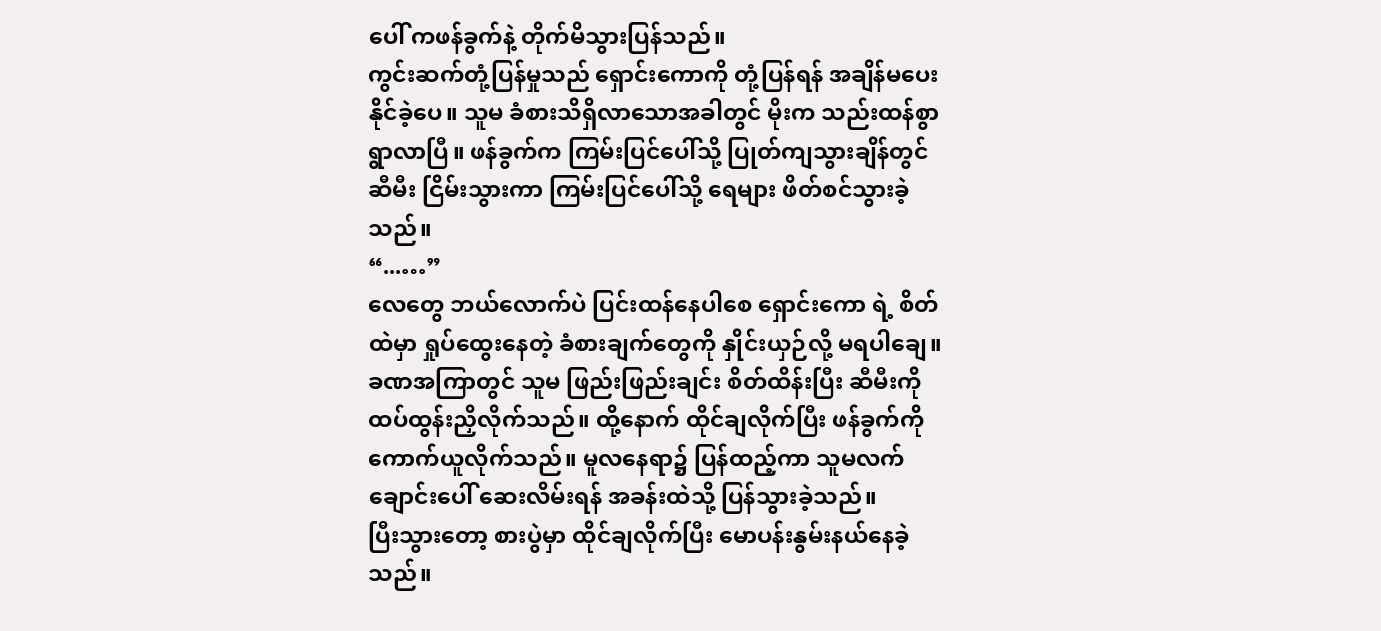ပေါ် ကဖန်ခွက်နဲ့ တိုက်မိသွားပြန်သည်။
ကွင်းဆက်တုံ့ပြန်မှုသည် ရှောင်းကောကို တုံ့ပြန်ရန် အချိန်မပေးနိုင်ခဲ့ပေ။ သူမ ခံစားသိရှိလာသောအခါတွင် မိုးက သည်းထန်စွာရွာလာပြီ။ ဖန်ခွက်က ကြမ်းပြင်ပေါ်သို့ ပြုတ်ကျသွားချိန်တွင် ဆီမီး ငြိမ်းသွားကာ ကြမ်းပြင်ပေါ်သို့ ရေများ ဖိတ်စင်သွားခဲ့သည်။
“...…”
လေတွေ ဘယ်လောက်ပဲ ပြင်းထန်နေပါစေ ရှောင်းကော ရဲ့ စိတ်ထဲမှာ ရှုပ်ထွေးနေတဲ့ ခံစားချက်တွေကို နှိုင်းယှဉ်လို့ မရပါချေ။
ခဏအကြာတွင် သူမ ဖြည်းဖြည်းချင်း စိတ်ထိန်းပြီး ဆီမီးကို ထပ်ထွန်းညှိလိုက်သည်။ ထို့နောက် ထိုင်ချလိုက်ပြီး ဖန်ခွက်ကို ကောက်ယူလိုက်သည်။ မူလနေရာ၌ ပြန်ထည့်ကာ သူမလက်ချောင်းပေါ် ဆေးလိမ်းရန် အခန်းထဲသို့ ပြန်သွားခဲ့သည်။
ပြီးသွားတော့ စားပွဲမှာ ထိုင်ချလိုက်ပြီး မောပန်းနွမ်းနယ်နေခဲ့သည်။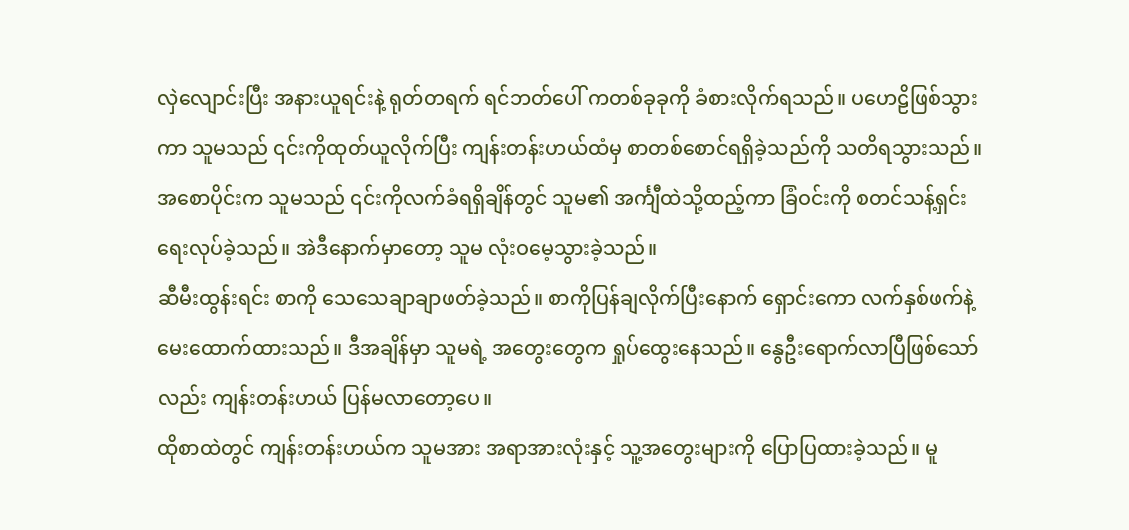လှဲလျောင်းပြီး အနားယူရင်းနဲ့ ရုတ်တရက် ရင်ဘတ်ပေါ် ကတစ်ခုခုကို ခံစားလိုက်ရသည်။ ပဟေဠိဖြစ်သွားကာ သူမသည် ၎င်းကိုထုတ်ယူလိုက်ပြီး ကျန်းတန်းဟယ်ထံမှ စာတစ်စောင်ရရှိခဲ့သည်ကို သတိရသွားသည်။ အစောပိုင်းက သူမသည် ၎င်းကိုလက်ခံရရှိချိန်တွင် သူမ၏ အင်္ကျီထဲသို့ထည့်ကာ ခြံဝင်းကို စတင်သန့်ရှင်းရေးလုပ်ခဲ့သည်။ အဲဒီနောက်မှာတော့ သူမ လုံးဝမေ့သွားခဲ့သည်။
ဆီမီးထွန်းရင်း စာကို သေသေချာချာဖတ်ခဲ့သည်။ စာကိုပြန်ချလိုက်ပြီးနောက် ရှောင်းကော လက်နှစ်ဖက်နဲ့ မေးထောက်ထားသည်။ ဒီအချိန်မှာ သူမရဲ့ အတွေးတွေက ရှုပ်ထွေးနေသည်။ နွေဦးရောက်လာပြီဖြစ်သော်လည်း ကျန်းတန်းဟယ် ပြန်မလာတော့ပေ။
ထိုစာထဲတွင် ကျန်းတန်းဟယ်က သူမအား အရာအားလုံးနှင့် သူ့အတွေးများကို ပြောပြထားခဲ့သည်။ မူ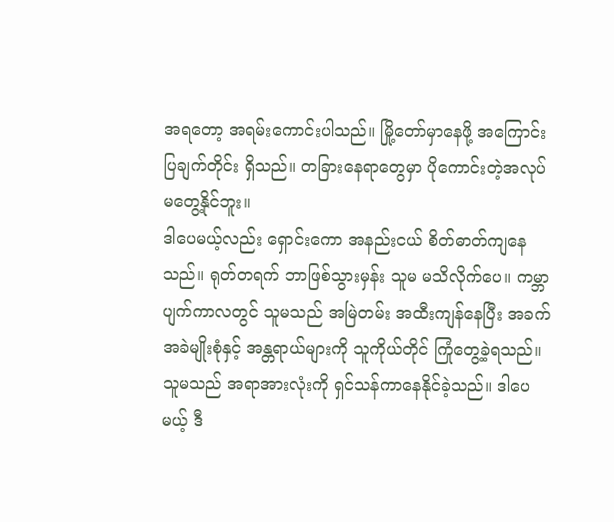အရတော့ အရမ်းကောင်းပါသည်။ မြို့တော်မှာနေဖို့ အကြောင်းပြချက်တိုင်း ရှိသည်။ တခြားနေရာတွေမှာ ပိုကောင်းတဲ့အလုပ် မတွေ့နိုင်ဘူး။
ဒါပေမယ့်လည်း ရှောင်းကော အနည်းငယ် စိတ်ဓာတ်ကျနေသည်။ ရုတ်တရက် ဘာဖြစ်သွားမှန်း သူမ မသိလိုက်ပေ။ ကမ္ဘာပျက်ကာလတွင် သူမသည် အမြဲတမ်း အထီးကျန်နေပြီး အခက်အခဲမျိုးစုံနှင့် အန္တရာယ်များကို သူကိုယ်တိုင် ကြုံတွေ့ခဲ့ရသည်။ သူမသည် အရာအားလုံးကို ရှင်သန်ကာနေနိုင်ခဲ့သည်။ ဒါပေမယ့် ဒီ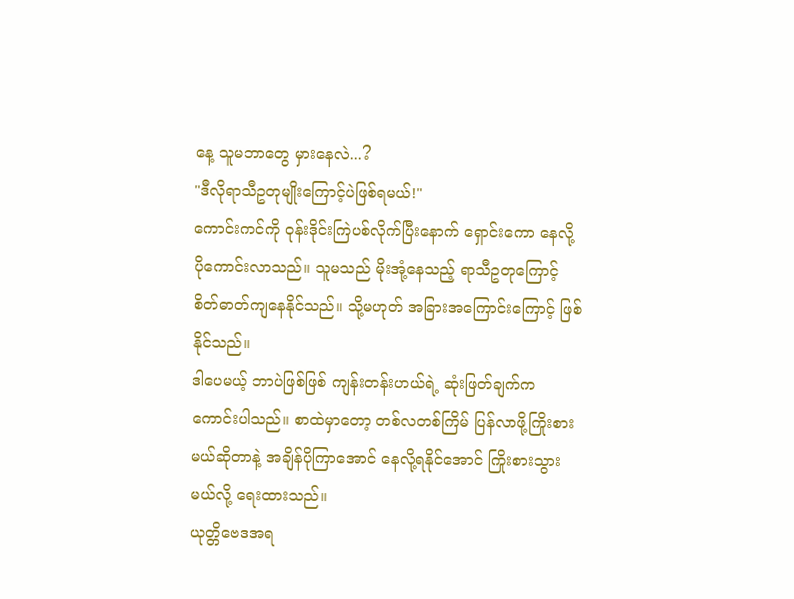နေ့ သူမဘာတွေ မှားနေလဲ...?
"ဒီလိုရာသီဥတုမျိုးကြောင့်ပဲဖြစ်ရမယ်!"
ကောင်းကင်ကို ဝုန်းဒိုင်းကြဲပစ်လိုက်ပြီးနောက် ရှောင်းကော နေလို့ ပိုကောင်းလာသည်။ သူမသည် မိုးအုံ့နေသည့် ရာသီဥတုကြောင့် စိတ်ဓာတ်ကျနေနိုင်သည်။ သို့မဟုတ် အခြားအကြောင်းကြောင့် ဖြစ်နိုင်သည်။
ဒါပေမယ့် ဘာပဲဖြစ်ဖြစ် ကျန်းတန်းဟယ်ရဲ့ ဆုံးဖြတ်ချက်က ကောင်းပါသည်။ စာထဲမှာတော့ တစ်လတစ်ကြိမ် ပြန်လာဖို့ကြိုးစားမယ်ဆိုတာနဲ့ အချိန်ပိုကြာအောင် နေလို့ရနိုင်အောင် ကြိုးစားသွားမယ်လို့ ရေးထားသည်။
ယုတ္တိဗေဒအရ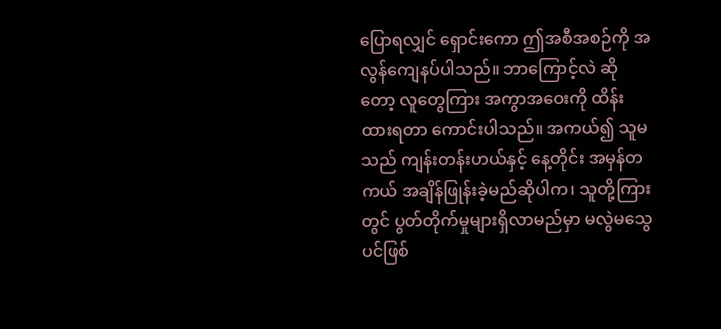ပြောရလျှင် ရှောင်းကော ဤအစီအစဉ်ကို အလွန်ကျေနပ်ပါသည်။ ဘာကြောင့်လဲ ဆိုတော့ လူတွေကြား အကွာအဝေးကို ထိန်းထားရတာ ကောင်းပါသည်။ အကယ်၍ သူမသည် ကျန်းတန်းဟယ်နှင့် နေ့တိုင်း အမှန်တကယ် အချိန်ဖြုန်းခဲ့မည်ဆိုပါက၊ သူတို့ကြားတွင် ပွတ်တိုက်မှုများရှိလာမည်မှာ မလွဲမသွေပင်ဖြစ်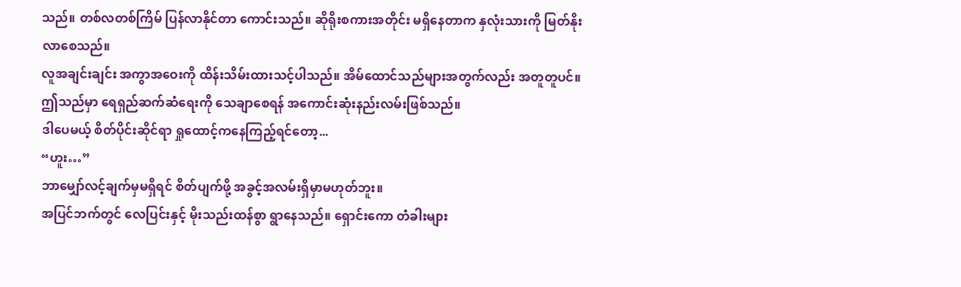သည်။ တစ်လတစ်ကြိမ် ပြန်လာနိုင်တာ ကောင်းသည်။ ဆိုရိုးစကားအတိုင်း မရှိနေတာက နှလုံးသားကို မြတ်နိုးလာစေသည်။
လူအချင်းချင်း အကွာအဝေးကို ထိန်းသိမ်းထားသင့်ပါသည်။ အိမ်ထောင်သည်များအတွက်လည်း အတူတူပင်။ ဤသည်မှာ ရေရှည်ဆက်ဆံရေးကို သေချာစေရန် အကောင်းဆုံးနည်းလမ်းဖြစ်သည်။
ဒါပေမယ့် စိတ်ပိုင်းဆိုင်ရာ ရှုထောင့်ကနေကြည့်ရင်တော့...
“ဟူး…”
ဘာမျှော်လင့်ချက်မှမရှိရင် စိတ်ပျက်ဖို့ အခွင့်အလမ်းရှိမှာမဟုတ်ဘူး။
အပြင်ဘက်တွင် လေပြင်းနှင့် မိုးသည်းထန်စွာ ရွာနေသည်။ ရှောင်းကော တံခါးများ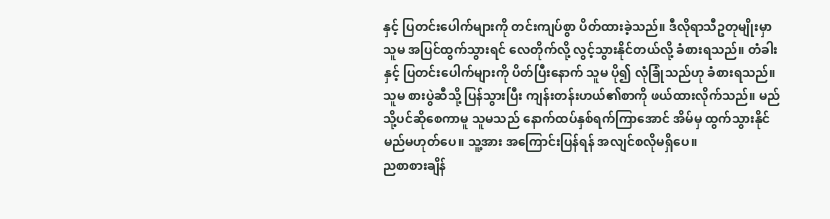နှင့် ပြတင်းပေါက်များကို တင်းကျပ်စွာ ပိတ်ထားခဲ့သည်။ ဒီလိုရာသီဥတုမျိုးမှာ သူမ အပြင်ထွက်သွားရင် လေတိုက်လို့ လွင့်သွားနိုင်တယ်လို့ ခံစားရသည်။ တံခါးနှင့် ပြတင်းပေါက်များကို ပိတ်ပြီးနောက် သူမ ပို၍ လုံခြုံသည်ဟု ခံစားရသည်။
သူမ စားပွဲဆီသို့ ပြန်သွားပြီး ကျန်းတန်းဟယ်၏စာကို ဖယ်ထားလိုက်သည်။ မည်သို့ပင်ဆိုစေကာမူ သူမသည် နောက်ထပ်နှစ်ရက်ကြာအောင် အိမ်မှ ထွက်သွားနိုင်မည်မဟုတ်ပေ။ သူ့အား အကြောင်းပြန်ရန် အလျင်စလိုမရှိပေ။
ညစာစားချိန်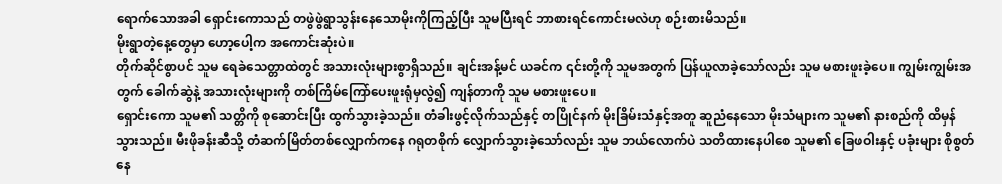ရောက်သောအခါ ရှောင်းကောသည် တဖွဲဖွဲရွာသွန်းနေသောမိုးကိုကြည့်ပြီး သူမပြီးရင် ဘာစားရင်ကောင်းမလဲဟု စဉ်းစားမိသည်။
မိုးရွာတဲ့နေ့တွေမှာ ဟော့ပေါ့က အကောင်းဆုံးပဲ။
တိုက်ဆိုင်စွာပင် သူမ ရေခဲသေတ္တာထဲတွင် အသားလုံးများစွာရှိသည်။ ချင်းအန့်မင် ယခင်က ၎င်းတို့ကို သူမအတွက် ပြန်ယူလာခဲ့သော်လည်း သူမ မစားဖူးခဲ့ပေ။ ကျွမ်းကျွမ်းအတွက် ခေါက်ဆွဲနဲ့ အသားလုံးများကို တစ်ကြိမ်ကြော်ပေးဖူးရုံမှလွဲ၍ ကျန်တာကို သူမ မစားဖူးပေ။
ရှောင်းကော သူမ၏ သတ္တိကို စုဆောင်းပြီး ထွက်သွားခဲ့သည်။ တံခါးဖွင့်လိုက်သည်နှင့် တပြိုင်နက် မိုးခြိမ်းသံနှင့်အတူ ဆူညံနေသော မိုးသံများက သူမ၏ နားစည်ကို ထိမှန်သွားသည်။ မီးဖိုခန်းဆီသို့ တံဆက်မြိတ်တစ်လျှောက်ကနေ ဂရုတစိုက် လျှောက်သွားခဲ့သော်လည်း သူမ ဘယ်လောက်ပဲ သတိထားနေပါစေ သူမ၏ ခြေဖဝါးနှင့် ပခုံးများ စိုစွတ်နေ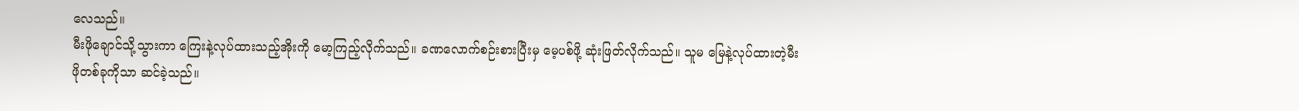လေသည်။
မီးဖိုချောင်သို့သွားကာ ကြေးနဲ့လုပ်ထားသည့်အိုးကို မော့ကြည့်လိုက်သည်။ ခဏလောက်စဉ်းစားပြီးမှ မေ့ပစ်ဖို့ ဆုံးဖြတ်လိုက်သည်။ သူမ မြေနဲ့လုပ်ထားတဲ့မီးဖိုတစ်ခုကိုသာ ဆင်ခဲ့သည်။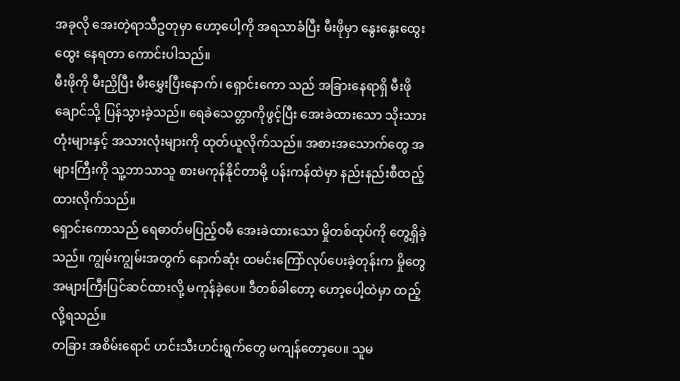အခုလို အေးတဲ့ရာသီဥတုမှာ ဟော့ပေါ့ကို အရသာခံပြီး မီးဖိုမှာ နွေးနွေးထွေးထွေး နေရတာ ကောင်းပါသည်။
မီးဖိုကို မီးညှိပြီး မီးမွှေးပြီးနောက်၊ ရှောင်းကော သည် အခြားနေရာရှိ မီးဖိုချောင်သို့ ပြန်သွားခဲ့သည်။ ရေခဲသေတ္တာကိုဖွင့်ပြီး အေးခဲထားသော သိုးသားတုံးများနှင့် အသားလုံးများကို ထုတ်ယူလိုက်သည်။ အစားအသောက်တွေ အများကြီးကို သူ့ဘာသာသူ စားမကုန်နိုင်တာမို့ ပန်းကန်ထဲမှာ နည်းနည်းစီထည့်ထားလိုက်သည်။
ရှောင်းကောသည် ရေဓာတ်မပြည့်ဝမီ အေးခဲထားသော မှိုတစ်ထုပ်ကို တွေ့ရှိခဲ့သည်။ ကျွမ်းကျွမ်းအတွက် နောက်ဆုံး ထမင်းကြော်လုပ်ပေးခဲ့တုန်းက မှိုတွေ အများကြီးပြင်ဆင်ထားလို့ မကုန်ခဲ့ပေ။ ဒီတစ်ခါတော့ ဟော့ပေါ့ထဲမှာ ထည့်လို့ရသည်။
တခြား အစိမ်းရောင် ဟင်းသီးဟင်းရွက်တွေ မကျန်တော့ပေ။ သူမ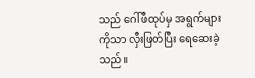သည် ဂေါ်ဖီထုပ်မှ အရွက်များကိုသာ လှီးဖြတ်ပြီး ရေဆေးခဲ့သည်။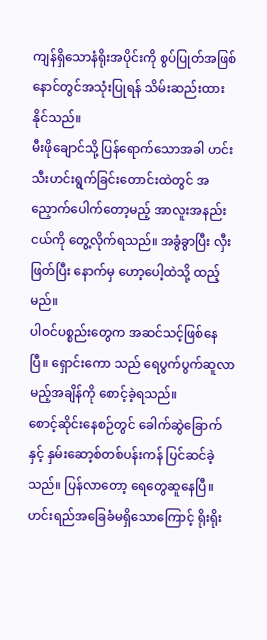ကျန်ရှိသောနံရိုးအပိုင်းကို စွပ်ပြုတ်အဖြစ် နောင်တွင်အသုံးပြုရန် သိမ်းဆည်းထားနိုင်သည်။
မီးဖိုချောင်သို့ ပြန်ရောက်သောအခါ ဟင်းသီးဟင်းရွက်ခြင်းတောင်းထဲတွင် အညှောက်ပေါက်တော့မည့် အာလူးအနည်းငယ်ကို တွေ့လိုက်ရသည်။ အခွံခွာပြီး လှီးဖြတ်ပြီး နောက်မှ ဟော့ပေါ့ထဲသို့ ထည့်မည်။
ပါဝင်ပစ္စည်းတွေက အဆင်သင့်ဖြစ်နေပြီ။ ရှောင်းကော သည် ရေပွက်ပွက်ဆူလာမည့်အချိန်ကို စောင့်ခဲ့ရသည်။
စောင့်ဆိုင်းနေစဉ်တွင် ခေါက်ဆွဲခြောက်နှင့် နှမ်းဆော့စ်တစ်ပန်းကန် ပြင်ဆင်ခဲ့သည်။ ပြန်လာတော့ ရေတွေဆူနေပြီ။
ဟင်းရည်အခြေခံမရှိသောကြောင့် ရိုးရိုး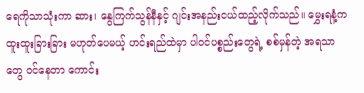ရေကိုသာသုံးကာ ဆား၊ နွေကြက်သွန်နီနှင့် ဂျင်းအနည်းငယ်ထည့်လိုက်သည်။ မွှေးရနံ့က ထူးထူးခြားခြား မဟုတ်ပေမယ့် ဟင်းရည်ထဲမှာ ပါဝင်ပစ္စည်းတွေရဲ့ စစ်မှန်တဲ့ အရသာတွေ ဝင်နေတာ ကောင်း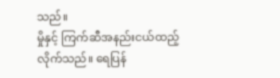သည်။
မှိုနှင့် ကြက်ဆီအနည်းငယ်ထည့်လိုက်သည်။ ရေပြန်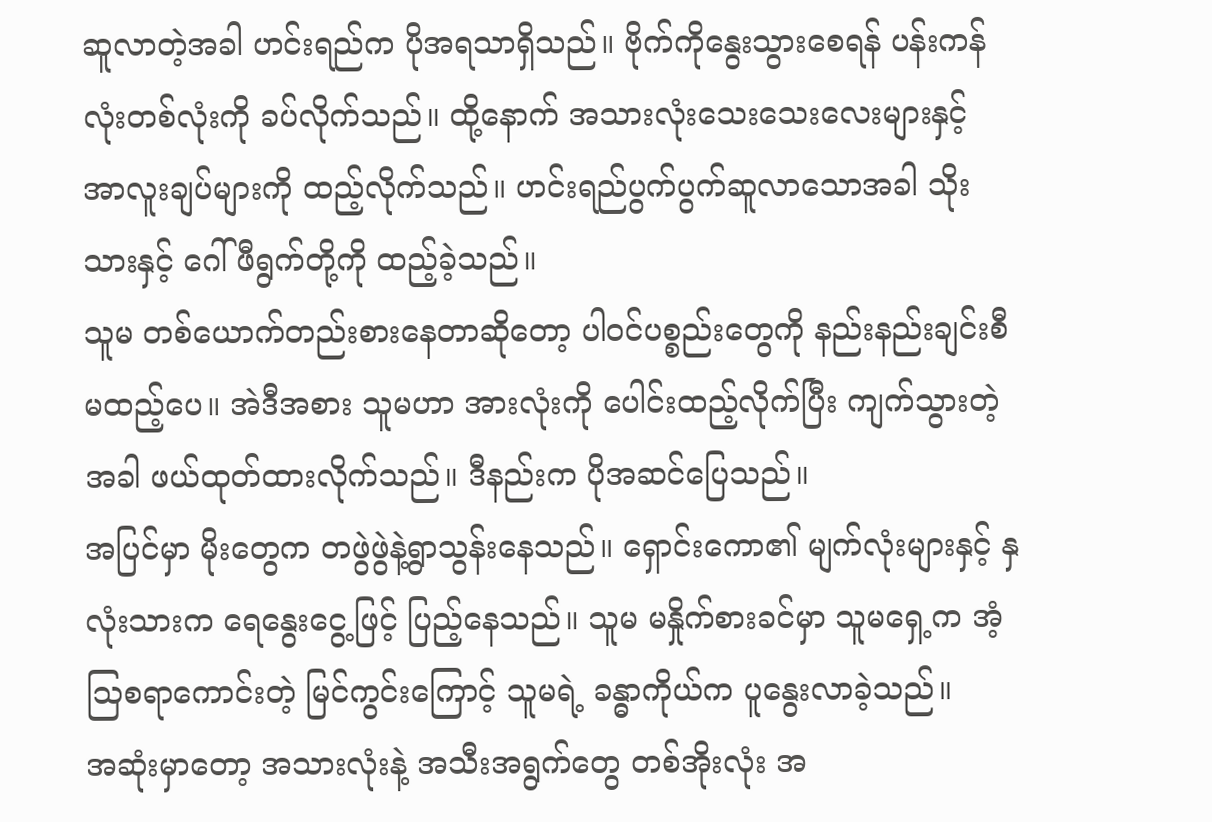ဆူလာတဲ့အခါ ဟင်းရည်က ပိုအရသာရှိသည်။ ဗိုက်ကိုနွေးသွားစေရန် ပန်းကန်လုံးတစ်လုံးကို ခပ်လိုက်သည်။ ထို့နောက် အသားလုံးသေးသေးလေးများနှင့် အာလူးချပ်များကို ထည့်လိုက်သည်။ ဟင်းရည်ပွက်ပွက်ဆူလာသောအခါ သိုးသားနှင့် ဂေါ်ဖီရွက်တို့ကို ထည့်ခဲ့သည်။
သူမ တစ်ယောက်တည်းစားနေတာဆိုတော့ ပါဝင်ပစ္စည်းတွေကို နည်းနည်းချင်းစီမထည့်ပေ။ အဲဒီအစား သူမဟာ အားလုံးကို ပေါင်းထည့်လိုက်ပြီး ကျက်သွားတဲ့အခါ ဖယ်ထုတ်ထားလိုက်သည်။ ဒီနည်းက ပိုအဆင်ပြေသည်။
အပြင်မှာ မိုးတွေက တဖွဲဖွဲနဲ့ရွာသွန်းနေသည်။ ရှောင်းကော၏ မျက်လုံးများနှင့် နှလုံးသားက ရေနွေးငွေ့ဖြင့် ပြည့်နေသည်။ သူမ မနှိုက်စားခင်မှာ သူမရှေ့က အံ့သြစရာကောင်းတဲ့ မြင်ကွင်းကြောင့် သူမရဲ့ ခန္ဓာကိုယ်က ပူနွေးလာခဲ့သည်။
အဆုံးမှာတော့ အသားလုံးနဲ့ အသီးအရွက်တွေ တစ်အိုးလုံး အ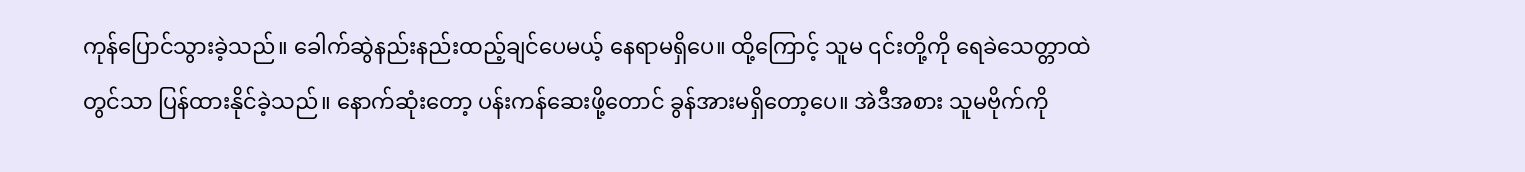ကုန်ပြောင်သွားခဲ့သည်။ ခေါက်ဆွဲနည်းနည်းထည့်ချင်ပေမယ့် နေရာမရှိပေ။ ထို့ကြောင့် သူမ ၎င်းတို့ကို ရေခဲသေတ္တာထဲတွင်သာ ပြန်ထားနိုင်ခဲ့သည်။ နောက်ဆုံးတော့ ပန်းကန်ဆေးဖို့တောင် ခွန်အားမရှိတော့ပေ။ အဲဒီအစား သူမဗိုက်ကို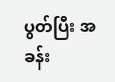ပွတ်ပြီး အခန်း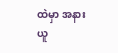ထဲမှာ အနားယူ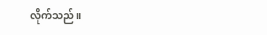လိုက်သည်။